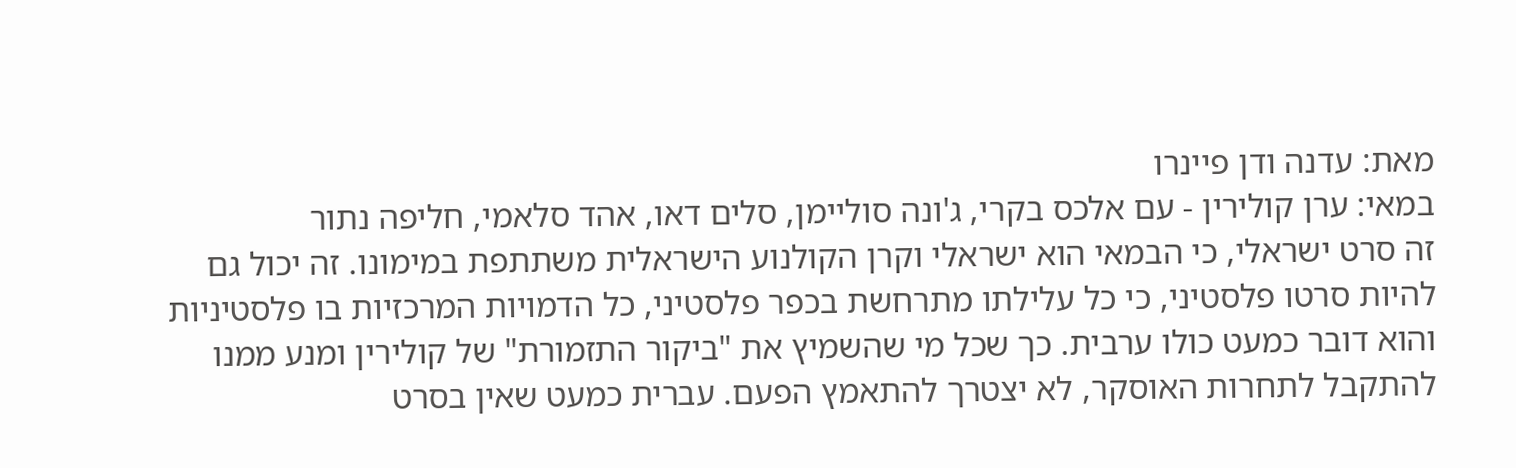מאת: עדנה ודן פיינרו
במאי: ערן קולירין - עם אלכס בקרי, ג'ונה סוליימן, סלים דאו, אהד סלאמי, חליפה נתור
זה סרט ישראלי, כי הבמאי הוא ישראלי וקרן הקולנוע הישראלית משתתפת במימונו. זה יכול גם להיות סרטו פלסטיני, כי כל עלילתו מתרחשת בכפר פלסטיני, כל הדמויות המרכזיות בו פלסטיניות והוא דובר כמעט כולו ערבית. כך שכל מי שהשמיץ את "ביקור התזמורת" של קולירין ומנע ממנו להתקבל לתחרות האוסקר, לא יצטרך להתאמץ הפעם. עברית כמעט שאין בסרט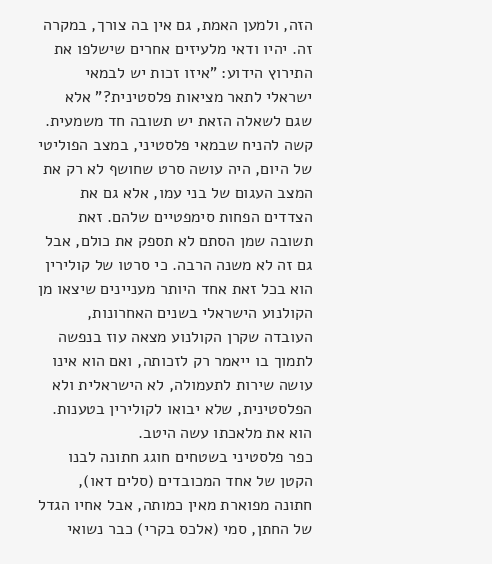הזה, ולמען האמת, גם אין בה צורך, במקרה זה. יהיו ודאי מלעיזים אחרים שישלפו את התירוץ הידוע: "איזו זכות יש לבמאי ישראלי לתאר מציאות פלסטינית?" אלא שגם לשאלה הזאת יש תשובה חד משמעית. קשה להניח שבמאי פלסטיני, במצב הפוליטי של היום, היה עושה סרט שחושף לא רק את המצב העגום של בני עמו, אלא גם את הצדדים הפחות סימפטיים שלהם. זאת תשובה שמן הסתם לא תספק את כולם, אבל גם זה לא משנה הרבה. כי סרטו של קולירין הוא בכל זאת אחד היותר מעניינים שיצאו מן הקולנוע הישראלי בשנים האחרונות, העובדה שקרן הקולנוע מצאה עוז בנפשה לתמוך בו ייאמר רק לזכותה, ואם הוא אינו עושה שירות לתעמולה, לא הישראלית ולא הפלסטינית, שלא יבואו לקולירין בטענות. הוא את מלאכתו עשה היטב.
כפר פלסטיני בשטחים חוגג חתונה לבנו הקטן של אחד המכובדים (סלים דאו), חתונה מפוארת מאין כמותה, אבל אחיו הגדל של החתן, סמי (אלכס בקרי) כבר נשואי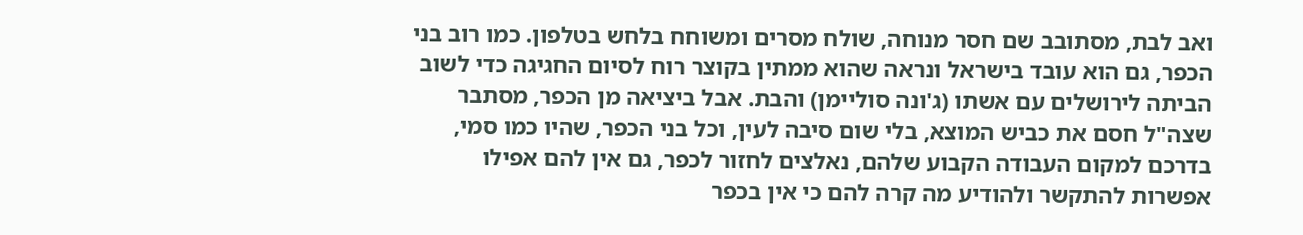ואב לבת, מסתובב שם חסר מנוחה, שולח מסרים ומשוחח בלחש בטלפון. כמו רוב בני הכפר, גם הוא עובד בישראל ונראה שהוא ממתין בקוצר רוח לסיום החגיגה כדי לשוב הביתה לירושלים עם אשתו (ג'ונה סוליימן) והבת. אבל ביציאה מן הכפר, מסתבר שצה"ל חסם את כביש המוצא, בלי שום סיבה לעין, וכל בני הכפר, שהיו כמו סמי, בדרכם למקום העבודה הקבוע שלהם, נאלצים לחזור לכפר, גם אין להם אפילו אפשרות להתקשר ולהודיע מה קרה להם כי אין בכפר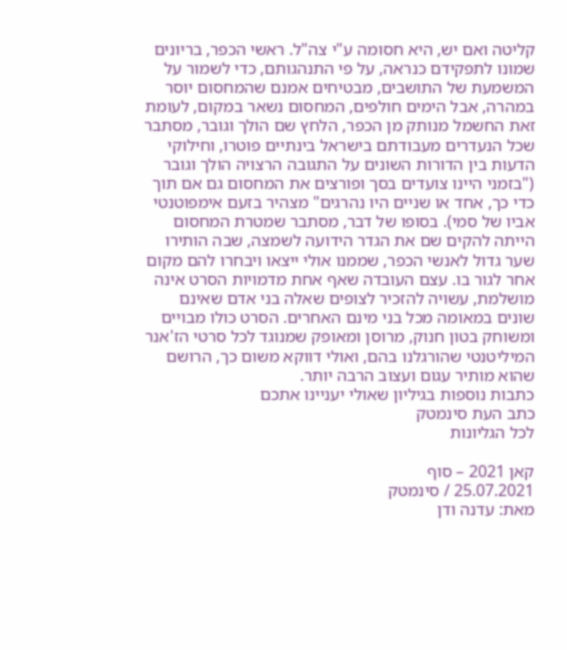קליטה ואם יש, היא חסומה ע"י צה"ל. ראשי הכפר, בריונים שמונו לתפקידם כנראה, על פי התנהגותם, כדי לשמור על המשמעת של התושבים, מבטיחים אמנם שהמחסום יוסר במהרה, אבל הימים חולפים, המחסום נשאר במקום, לעומת זאת החשמל מנותק מן הכפר, הלחץ שם הולך וגובר, מסתבר שכל הנעדרים מעבודתם בישראל בינתיים פוטרו, וחילוקי הדעות בין הדורות השונים על התגובה הרצויה הולך וגובר ("בזמני היינו צועדים בסך ופורצים את המחסום גם אם תוך כדי כך, אחד או שניים היו נהרגים" מצהיר בזעם אימפוטנטי אביו של סמי). בסופו של דבר, מסתבר שמטרת המחסום הייתה להקים שם את הגדר הידועה לשמצה, שבה הותירו שער גדול לאנשי הכפר, שממנו אולי ייצאו ויבחרו להם מקום אחר לגור בו. עצם העובדה שאף אחת מדמויות הסרט אינה מושלמת, עשויה להזכיר לצופים שאלה בני אדם שאינם שונים במאומה מכל בני מינם האחרים. הסרט כולו מבויים ומשוחק בטון חנוק, מרוסן ומאופק שמנוגד לכל סרטי הז'אנר המיליטנטי שהורגלנו בהם, ואולי דווקא משום כך, הרושם שהוא מותיר עגום ועצוב הרבה יותר.
כתבות נוספות בגיליון שאולי יעניינו אתכם
כתב העת סינמטק
לכל הגליונות

קאן 2021 – סוף
25.07.2021 / סינמטק
מאת: עדנה ודן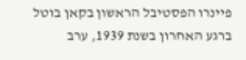פיינרו הפסטיבל הראשון בקאן בוטל ברגע האחרון בשנת 1939, ערב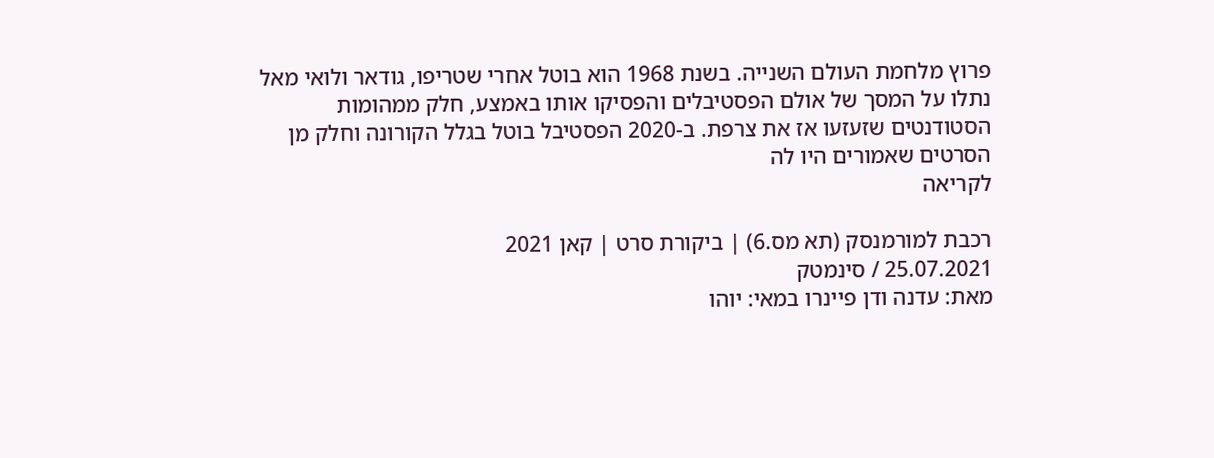פרוץ מלחמת העולם השנייה. בשנת 1968 הוא בוטל אחרי שטריפו, גודאר ולואי מאל נתלו על המסך של אולם הפסטיבלים והפסיקו אותו באמצע, חלק ממהומות הסטודנטים שזעזעו אז את צרפת. ב-2020 הפסטיבל בוטל בגלל הקורונה וחלק מן הסרטים שאמורים היו לה
לקריאה

רכבת למורמנסק (תא מס.6) | ביקורת סרט | קאן 2021
25.07.2021 / סינמטק
מאת: עדנה ודן פיינרו במאי: יוהו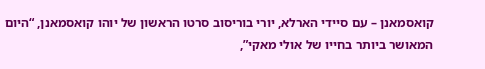קואסמאנן – עם סיידי הארלא, יורי בוריסוב סרטו הראשון של יוהו קואסמאנן, “היום המאושר ביותר בחייו של אולי מאקי”,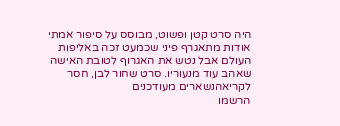היה סרט קטן ופשוט, מבוסס על סיפור אמתי אודות מתאגרף פיני שכמעט זכה באליפות העולם אבל נטש את האגרוף לטובת האישה שאהב עוד מנעוריו. סרט שחור לבן, חסר
לקריאהנשארים מעודכנים
הרשמו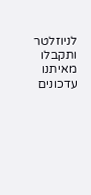לניוזלטר ותקבלו מאיתנו עדכונים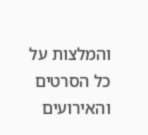והמלצות על כל הסרטים והאירועים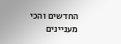החדשים והכי מעניינים